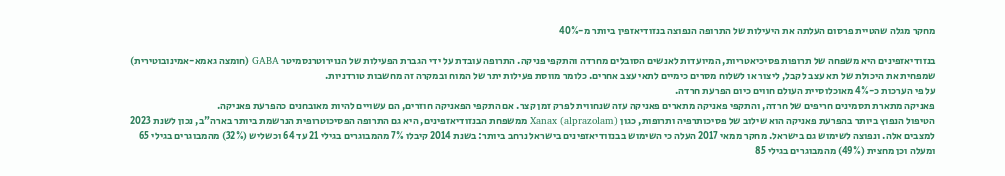מחקר מגלה שהטיית פרסום העלתה את היעילות של התרופה הנפוצה בנזודיאזפין ביותר מ-40%

בנזודיאזפינים היא משפחה של תרופות פסיכיאטריות, המיועדות לאנשים הסובלים מחרדה והתקפי פניקה. התרופה עובדת על ידי הגברת הפעילות של הנוירוטרנסמיטר GABA (חומצה גאמא-אמינובוטירית) שמפחית את היכולת של תא עצב לקבל, ליצור או לשלוח מסרים כימיים לתאי עצב אחרים. כלומר מווסת פעילות יתר של המוח ובמקרה זה מחשבות טורדניות.
על פי הערכות כ-4% מאוכלוסיית העולם חווים כיום הפרעת חרדה.
פאניקה מתארת תסמינים חריפים של חרדה, והתקפי פאניקה מתארים פאניקה עזה שנחווית לפרק זמן קצר. אם התקפי הפאניקה חוזרים, הם עשויים להיות מאובחנים כהפרעת פאניקה.
הטיפול הנפוץ ביותר בהפרעת פאניקה הוא שילוב של פסיכותרפיה ותרופות, כגון Xanax (alprazolam) ממשפחת הבנזודיאזפינים, היא גם התרופה הפסיכוטרופית הנרשמת ביותר בארה"ב, נכון לשנת 2023 למצבים אלה. ונפוצה לשימוש גם בישראל. מחקר ממאי 2017 העלה כי השימוש בבנזודיאזפינים בישראל נרחב ביותר: בשנת 2014 קיבלו 7% מהמבוגרים בגילי 21 עד 64 וכשליש (32%) מהמבוגרים בגילי 65 ומעלה וכן מחצית (49%) מהמבוגרים בגילי 85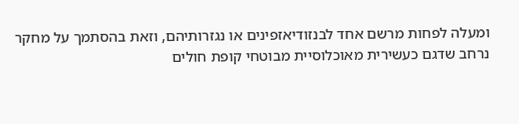ומעלה לפחות מרשם אחד לבנזודיאזפינים או נגזרותיהם, וזאת בהסתמך על מחקר נרחב שדגם כעשירית מאוכלוסיית מבוטחי קופת חולים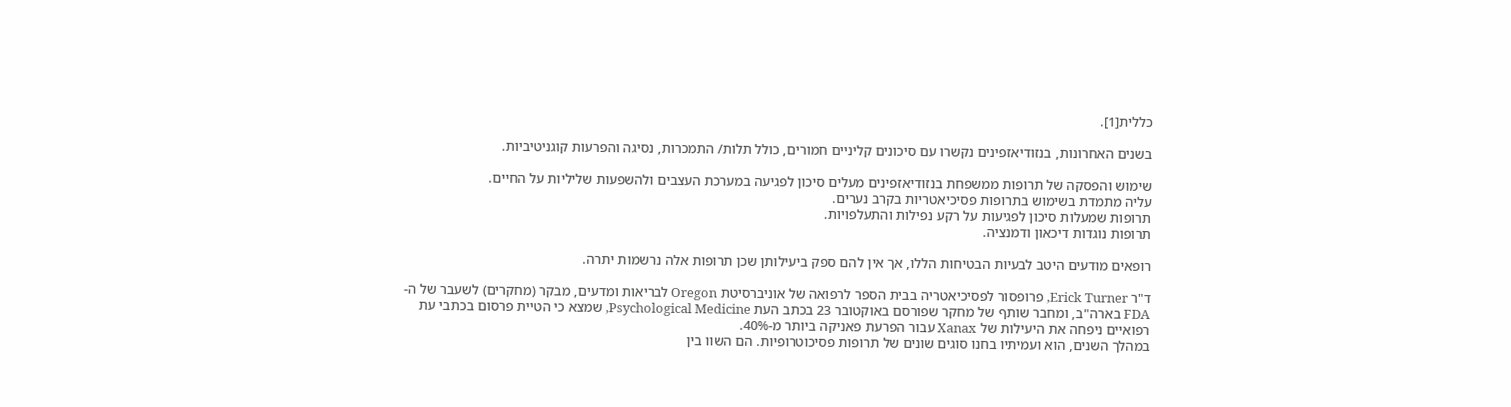כללית[1].

בשנים האחרונות, בנזודיאזפינים נקשרו עם סיכונים קליניים חמורים, כולל תלות/ התמכרות, נסיגה והפרעות קוגניטיביות.

שימוש והפסקה של תרופות ממשפחת בנזודיאזפינים מעלים סיכון לפגיעה במערכת העצבים ולהשפעות שליליות על החיים.
עליה מתמדת בשימוש בתרופות פסיכיאטריות בקרב נערים.
תרופות שמעלות סיכון לפגיעות על רקע נפילות והתעלפויות.
תרופות נוגדות דיכאון ודמנציה.

רופאים מודעים היטב לבעיות הבטיחות הללו, אך אין להם ספק ביעילותן שכן תרופות אלה נרשמות יתרה.

ד"ר Erick Turner, פרופסור לפסיכיאטריה בבית הספר לרפואה של אוניברסיטת Oregon לבריאות ומדעים, מבקר (מחקרים) לשעבר של ה-FDA בארה"ב, ומחבר שותף של מחקר שפורסם באוקטובר 23 בכתב העת Psychological Medicine, שמצא כי הטיית פרסום בכתבי עת רפואיים ניפחה את היעילות של Xanax עבור הפרעת פאניקה ביותר מ-40%.
במהלך השנים, הוא ועמיתיו בחנו סוגים שונים של תרופות פסיכוטרופיות. הם השוו בין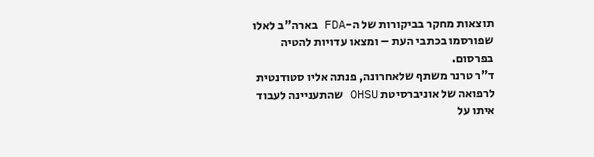תוצאות מחקר בביקורות של ה-FDA בארה"ב לאלו שפורסמו בכתבי העת – ומצאו עדויות להטיה בפרסום.
ד"ר טרנר משתף שלאחרונה, פנתה אליו סטודנטית לרפואה של אוניברסיטת OHSU שהתעניינה לעבוד איתו על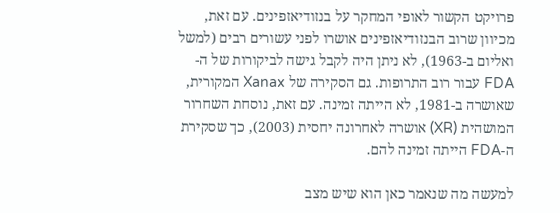פרויקט הקשור לאופי המחקר על בנזודיאזפינים. עם זאת, מכיוון שרוב הבנזודיאזפינים אושרו לפני עשורים רבים (למשל ואליום ב-1963), לא ניתן היה לקבל גישה לביקורות של ה-FDA עבור רוב התרופות. גם הסקירה של Xanax המקורית, שאושרה ב-1981, לא הייתה זמינה. עם זאת, נוסחת השחרור המושהית (XR) אושרה לאחרונה יחסית (2003), כך שסקירת ה-FDA הייתה זמינה להם.

למעשה מה שנאמר כאן הוא שיש מצב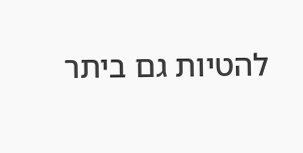להטיות גם ביתר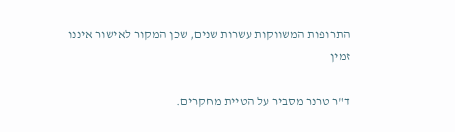התרופות המשווקות עשרות שנים, שכן המקור לאישור איננו זמין

ד"ר טרנר מסביר על הטיית מחקרים.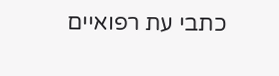כתבי עת רפואיים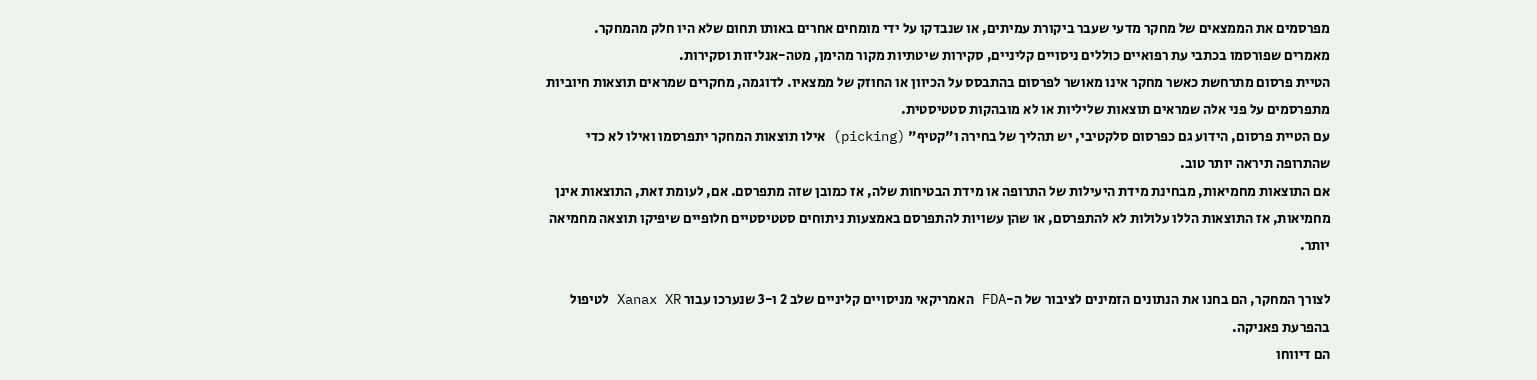מפרסמים את הממצאים של מחקר מדעי שעבר ביקורת עמיתים, או שנבדקו על ידי מומחים אחרים באותו תחום שלא היו חלק מהמחקר.
מאמרים שפורסמו בכתבי עת רפואיים כוללים ניסויים קליניים, סקירות שיטתיות מקור מהימן, מטה-אנליזות וסקירות.
הטיית פרסום מתרחשת כאשר מחקר אינו מאושר לפרסום בהתבסס על הכיוון או החוזק של ממצאיו. לדוגמה, מחקרים שמראים תוצאות חיוביות מתפרסמים על פני אלה שמראים תוצאות שליליות או לא מובהקות סטטיסטית.
עם הטיית פרסום, הידוע גם כפרסום סלקטיבי, יש תהליך של בחירה ו"קטיף" (picking) אילו תוצאות המחקר יתפרסמו ואילו לא כדי שהתרופה תיראה יותר טוב.
אם התוצאות מחמיאות, מבחינת מידת היעילות של התרופה או מידת הבטיחות שלה, אז כמובן שזה מתפרסם. אם, לעומת זאת, התוצאות אינן מחמיאות, אז התוצאות הללו עלולות לא להתפרסם, או שהן עשויות להתפרסם באמצעות ניתוחים סטטיסטיים חלופיים שיפיקו תוצאה מחמיאה יותר.

לצורך המחקר, הם בחנו את הנתונים הזמינים לציבור של ה-FDA האמריקאי מניסויים קליניים שלב 2 ו-3 שנערכו עבור Xanax XR לטיפול בהפרעת פאניקה.
הם דיווחו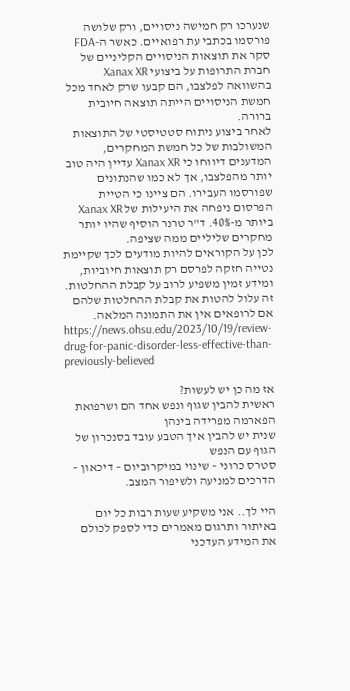שנערכו רק חמישה ניסויים, ורק שלושה פורסמו בכתבי עת רפואיים. כאשר ה-FDA סקר את תוצאות הניסויים הקליניים של חברת התרופות על ביצועי Xanax XR בהשוואה לפלצבו, הם קבעו שרק לאחד מכל חמשת הניסויים הייתה תוצאה חיובית ברורה.
לאחר ביצוע ניתוח סטטיסטי של התוצאות המשולבות של כל חמשת המחקרים, המדענים דיווחו כי Xanax XR עדיין היה טוב יותר מהפלצבו, אך לא כמו שהנתונים שפורסמו העבירו. הם ציינו כי הטיית הפרסום ניפחה את היעילות של Xanax XR ביותר מ-40%. ד"ר טרנר הוסיף שהיו יותר מחקרים שליליים ממה שציפה.
לכן על הקוראים להיות מודעים לכך שקיימת נטייה חזקה לפרסם רק תוצאות חיוביות, ומידע זמין משפיע לרוב על קבלת ההחלטות. זה עלול להטות את קבלת ההחלטות שלהם אם לרופאים אין את התמונה המלאה.
https://news.ohsu.edu/2023/10/19/review-drug-for-panic-disorder-less-effective-than-previously-believed

אז מה כן יש לעשות?
ראשית להבין שגוף ונפש אחד הם ושרפואת הפארמה מפרידה בינהן
שנית יש להבין איך הטבע עובד בסנכרון של הגוף עם הנפש
סטרס כרוני – שינוי במיקרוביום – דיכאון – הדרכים למניעה ולשיפור המצב.

היי לך.. אני משקיע שעות רבות כל יום באיתור ותרגום מאמרים כדי לספק לכולם את המידע העדכני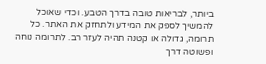ביותר, לבריאות טובה בדרך הטבע. וכדי שאוכל להמשיך לספק את המידע ולתחזק את האתר. כל תרומה, גדולה או קטנה תהיה לעזר רב. לתרומה נוחה ופשוטה דרך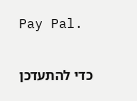Pay Pal.

כדי להתעדכן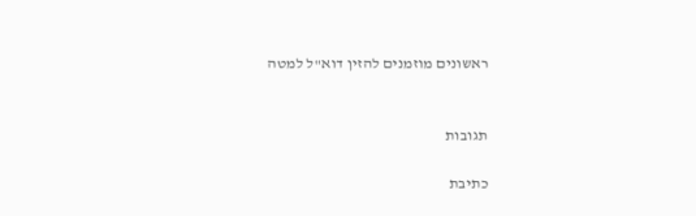ראשונים מוזמנים להזין דוא"ל למטה


תגובות

כתיבת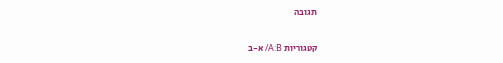תגובה

קטגוריות A:B/ א-ב